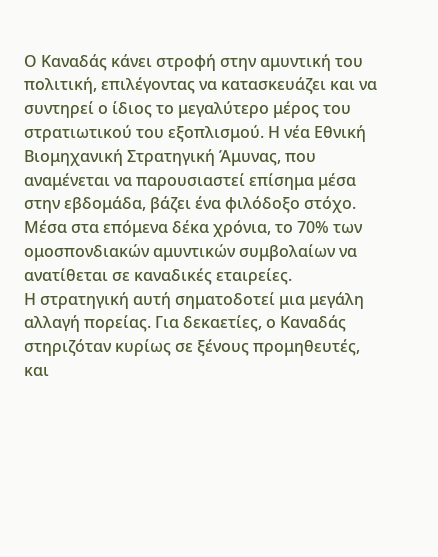Ο Καναδάς κάνει στροφή στην αμυντική του πολιτική, επιλέγοντας να κατασκευάζει και να συντηρεί ο ίδιος το μεγαλύτερο μέρος του στρατιωτικού του εξοπλισμού. Η νέα Εθνική Βιομηχανική Στρατηγική Άμυνας, που αναμένεται να παρουσιαστεί επίσημα μέσα στην εβδομάδα, βάζει ένα φιλόδοξο στόχο.
Μέσα στα επόμενα δέκα χρόνια, το 70% των ομοσπονδιακών αμυντικών συμβολαίων να ανατίθεται σε καναδικές εταιρείες.
Η στρατηγική αυτή σηματοδοτεί μια μεγάλη αλλαγή πορείας. Για δεκαετίες, ο Καναδάς στηριζόταν κυρίως σε ξένους προμηθευτές, και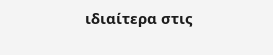ιδιαίτερα στις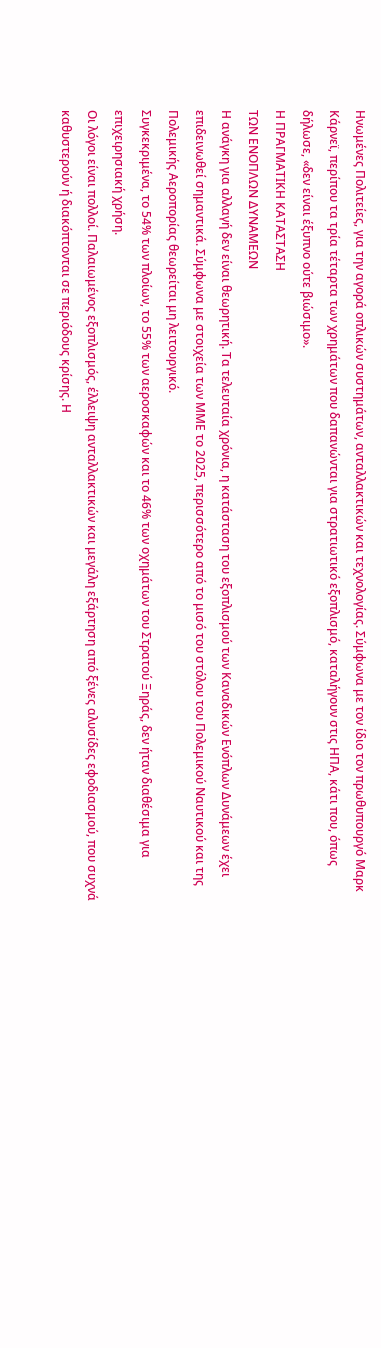Ηνωμένες Πολιτείες, για την αγορά οπλικών συστημάτων, ανταλλακτικών και τεχνολογίας. Σύμφωνα με τον ίδιο τον πρωθυπουργό Μαρκ Κάρνεϊ, περίπου τα τρία τέταρτα των χρημάτων που δαπανώνται για στρατιωτικό εξοπλισμό, καταλήγουν στις ΗΠΑ, κάτι που, όπως δήλωσε, «δεν είναι έξυπνο ούτε βιώσιμο».
Η ΠΡΑΓΜΑΤΙΚΗ ΚΑΤΑΣΤΑΣΗ
ΤΩΝ ΕΝΟΠΛΩΝ ΔΥΝΑΜΕΩΝ
Η ανάγκη για αλλαγή δεν είναι θεωρητική. Τα τελευταία χρόνια, η κατάσταση του εξοπλισμού των Καναδικών Ενόπλων Δυνάμεων έχει επιδεινωθεί σημαντικά. Σύμφωνα με στοιχεία των ΜΜΕ το 2025, περισσότερο από το μισό του στόλου του Πολεμικού Ναυτικού και της Πολεμικής Αεροπορίας θεωρείται μη λειτουργικό.
Συγκεκριμένα, το 54% των πλοίων, το 55% των αεροσκαφών και το 46% των οχημάτων του Στρατού Ξηράς, δεν ήταν διαθέσιμα για επιχειρησιακή χρήση.
Οι λόγοι είναι πολλοί. Παλαιωμένος εξοπλισμός, έλλειψη ανταλλακτικών και μεγάλη εξάρτηση από ξένες αλυσίδες εφοδιασμού, που συχνά καθυστερούν ή διακόπτονται σε περιόδους κρίσης. Η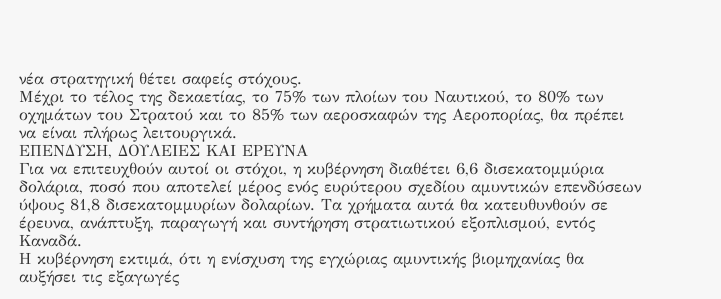νέα στρατηγική θέτει σαφείς στόχους.
Μέχρι το τέλος της δεκαετίας, το 75% των πλοίων του Ναυτικού, το 80% των οχημάτων του Στρατού και το 85% των αεροσκαφών της Αεροπορίας, θα πρέπει να είναι πλήρως λειτουργικά.
ΕΠΕΝΔΥΣΗ, ΔΟΥΛΕΙΕΣ ΚΑΙ ΕΡΕΥΝΑ
Για να επιτευχθούν αυτοί οι στόχοι, η κυβέρνηση διαθέτει 6,6 δισεκατομμύρια δολάρια, ποσό που αποτελεί μέρος ενός ευρύτερου σχεδίου αμυντικών επενδύσεων ύψους 81,8 δισεκατομμυρίων δολαρίων. Τα χρήματα αυτά θα κατευθυνθούν σε έρευνα, ανάπτυξη, παραγωγή και συντήρηση στρατιωτικού εξοπλισμού, εντός Καναδά.
Η κυβέρνηση εκτιμά, ότι η ενίσχυση της εγχώριας αμυντικής βιομηχανίας θα αυξήσει τις εξαγωγές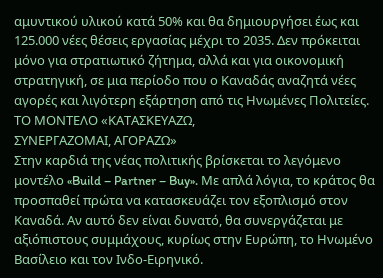αμυντικού υλικού κατά 50% και θα δημιουργήσει έως και 125.000 νέες θέσεις εργασίας μέχρι το 2035. Δεν πρόκειται μόνο για στρατιωτικό ζήτημα, αλλά και για οικονομική στρατηγική, σε μια περίοδο που ο Καναδάς αναζητά νέες αγορές και λιγότερη εξάρτηση από τις Ηνωμένες Πολιτείες.
ΤΟ ΜΟΝΤΕΛΟ «ΚΑΤΑΣΚΕΥΑΖΩ,
ΣΥΝΕΡΓΑΖΟΜΑΙ, ΑΓΟΡΑΖΩ»
Στην καρδιά της νέας πολιτικής βρίσκεται το λεγόμενο μοντέλο «Build – Partner – Buy». Με απλά λόγια, το κράτος θα προσπαθεί πρώτα να κατασκευάζει τον εξοπλισμό στον Καναδά. Αν αυτό δεν είναι δυνατό, θα συνεργάζεται με αξιόπιστους συμμάχους, κυρίως στην Ευρώπη, το Ηνωμένο Βασίλειο και τον Ινδο-Ειρηνικό.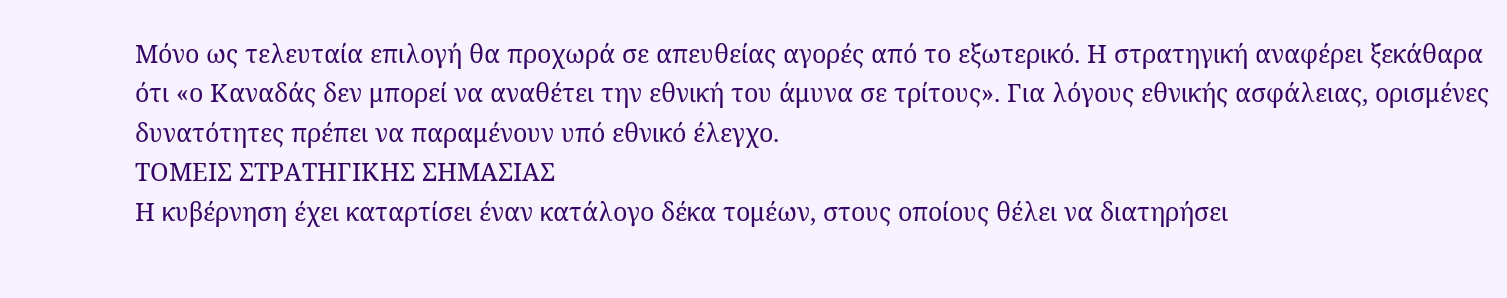Μόνο ως τελευταία επιλογή θα προχωρά σε απευθείας αγορές από το εξωτερικό. Η στρατηγική αναφέρει ξεκάθαρα ότι «ο Καναδάς δεν μπορεί να αναθέτει την εθνική του άμυνα σε τρίτους». Για λόγους εθνικής ασφάλειας, ορισμένες δυνατότητες πρέπει να παραμένουν υπό εθνικό έλεγχο.
ΤΟΜΕΙΣ ΣΤΡΑΤΗΓΙΚΗΣ ΣΗΜΑΣΙΑΣ
Η κυβέρνηση έχει καταρτίσει έναν κατάλογο δέκα τομέων, στους οποίους θέλει να διατηρήσει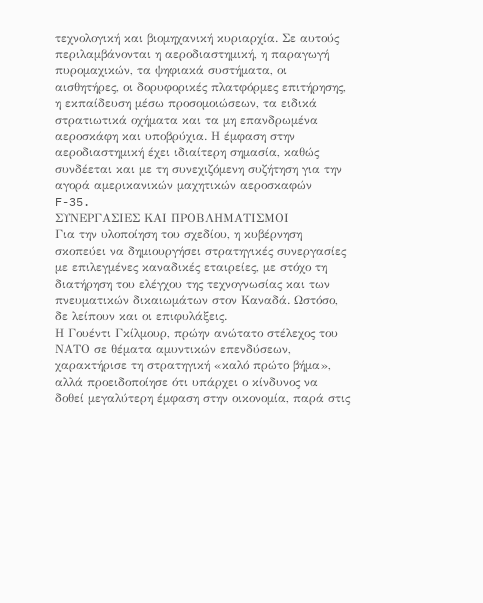τεχνολογική και βιομηχανική κυριαρχία. Σε αυτούς περιλαμβάνονται η αεροδιαστημική, η παραγωγή πυρομαχικών, τα ψηφιακά συστήματα, οι αισθητήρες, οι δορυφορικές πλατφόρμες επιτήρησης, η εκπαίδευση μέσω προσομοιώσεων, τα ειδικά στρατιωτικά οχήματα και τα μη επανδρωμένα αεροσκάφη και υποβρύχια. Η έμφαση στην αεροδιαστημική έχει ιδιαίτερη σημασία, καθώς συνδέεται και με τη συνεχιζόμενη συζήτηση για την αγορά αμερικανικών μαχητικών αεροσκαφών F-35.
ΣΥΝΕΡΓΑΣΙΕΣ ΚΑΙ ΠΡΟΒΛΗΜΑΤΙΣΜΟΙ
Για την υλοποίηση του σχεδίου, η κυβέρνηση σκοπεύει να δημιουργήσει στρατηγικές συνεργασίες με επιλεγμένες καναδικές εταιρείες, με στόχο τη διατήρηση του ελέγχου της τεχνογνωσίας και των πνευματικών δικαιωμάτων στον Καναδά. Ωστόσο, δε λείπουν και οι επιφυλάξεις.
Η Γουέντι Γκίλμουρ, πρώην ανώτατο στέλεχος του ΝΑΤΟ σε θέματα αμυντικών επενδύσεων, χαρακτήρισε τη στρατηγική «καλό πρώτο βήμα», αλλά προειδοποίησε ότι υπάρχει ο κίνδυνος να δοθεί μεγαλύτερη έμφαση στην οικονομία, παρά στις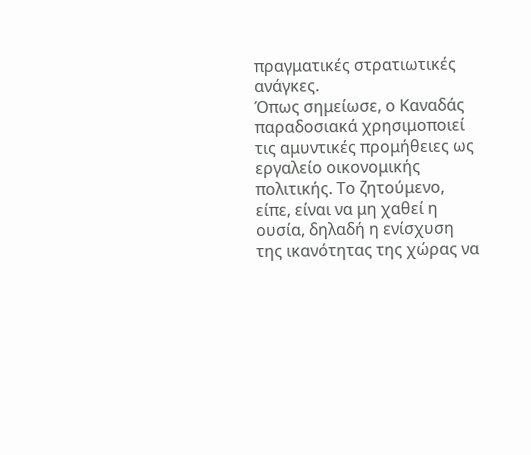πραγματικές στρατιωτικές ανάγκες.
Όπως σημείωσε, ο Καναδάς παραδοσιακά χρησιμοποιεί τις αμυντικές προμήθειες ως εργαλείο οικονομικής πολιτικής. Το ζητούμενο, είπε, είναι να μη χαθεί η ουσία, δηλαδή η ενίσχυση της ικανότητας της χώρας να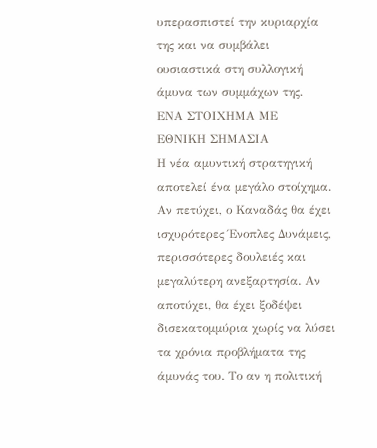υπερασπιστεί την κυριαρχία της και να συμβάλει ουσιαστικά στη συλλογική άμυνα των συμμάχων της.
ΕΝΑ ΣΤΟΙΧΗΜΑ ΜΕ
ΕΘΝΙΚΗ ΣΗΜΑΣΙΑ
Η νέα αμυντική στρατηγική αποτελεί ένα μεγάλο στοίχημα. Αν πετύχει, ο Καναδάς θα έχει ισχυρότερες Ένοπλες Δυνάμεις, περισσότερες δουλειές και μεγαλύτερη ανεξαρτησία. Αν αποτύχει, θα έχει ξοδέψει δισεκατομμύρια χωρίς να λύσει τα χρόνια προβλήματα της άμυνάς του. Το αν η πολιτική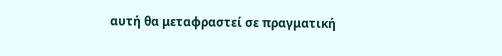αυτή θα μεταφραστεί σε πραγματική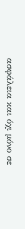ασφάλεια και όχι μόνο σε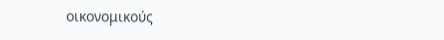οικονομικούς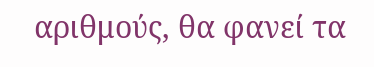αριθμούς, θα φανεί τα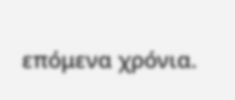επόμενα χρόνια.